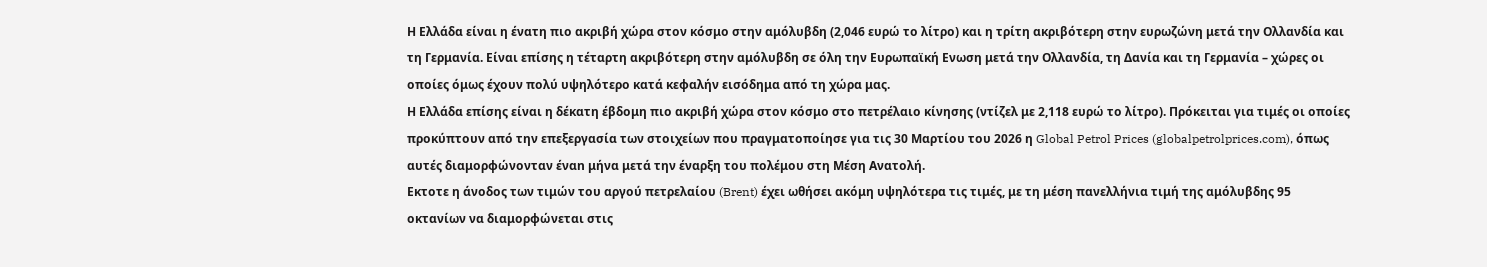Η Ελλάδα είναι η ένατη πιο ακριβή χώρα στον κόσμο στην αμόλυβδη (2,046 ευρώ το λίτρο) και η τρίτη ακριβότερη στην ευρωζώνη μετά την Ολλανδία και τη Γερμανία. Είναι επίσης η τέταρτη ακριβότερη στην αμόλυβδη σε όλη την Ευρωπαϊκή Eνωση μετά την Ολλανδία, τη Δανία και τη Γερμανία – χώρες οι οποίες όμως έχουν πολύ υψηλότερο κατά κεφαλήν εισόδημα από τη χώρα μας.
Η Ελλάδα επίσης είναι η δέκατη έβδομη πιο ακριβή χώρα στον κόσμο στο πετρέλαιο κίνησης (ντίζελ με 2,118 ευρώ το λίτρο). Πρόκειται για τιμές οι οποίες προκύπτουν από την επεξεργασία των στοιχείων που πραγματοποίησε για τις 30 Μαρτίου του 2026 η Global Petrol Prices (globalpetrolprices.com), όπως αυτές διαμορφώνονταν έναn μήνα μετά την έναρξη του πολέμου στη Μέση Ανατολή.
Eκτοτε η άνοδος των τιμών του αργού πετρελαίου (Brent) έχει ωθήσει ακόμη υψηλότερα τις τιμές, με τη μέση πανελλήνια τιμή της αμόλυβδης 95 οκτανίων να διαμορφώνεται στις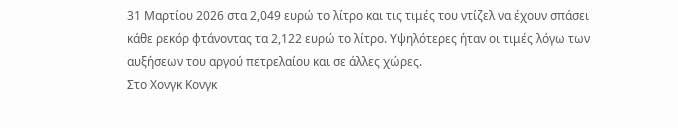31 Μαρτίου 2026 στα 2,049 ευρώ το λίτρο και τις τιμές του ντίζελ να έχουν σπάσει κάθε ρεκόρ φτάνοντας τα 2,122 ευρώ το λίτρο. Υψηλότερες ήταν οι τιμές λόγω των αυξήσεων του αργού πετρελαίου και σε άλλες χώρες.
Στο Χονγκ Κονγκ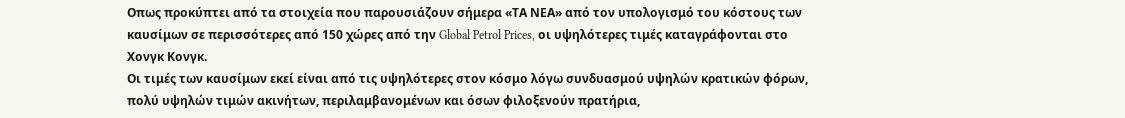Oπως προκύπτει από τα στοιχεία που παρουσιάζουν σήμερα «ΤΑ ΝΕΑ» από τον υπολογισμό του κόστους των καυσίμων σε περισσότερες από 150 χώρες από την Global Petrol Prices, οι υψηλότερες τιμές καταγράφονται στο Χονγκ Κονγκ.
Οι τιμές των καυσίμων εκεί είναι από τις υψηλότερες στον κόσμο λόγω συνδυασμού υψηλών κρατικών φόρων, πολύ υψηλών τιμών ακινήτων, περιλαμβανομένων και όσων φιλοξενούν πρατήρια,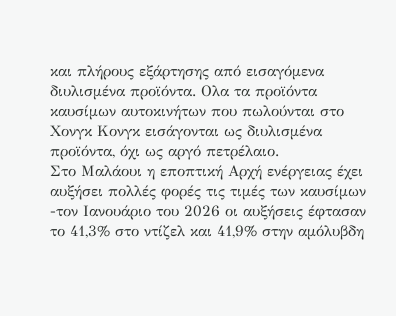και πλήρους εξάρτησης από εισαγόμενα διυλισμένα προϊόντα. Oλα τα προϊόντα καυσίμων αυτοκινήτων που πωλούνται στο Χονγκ Κονγκ εισάγονται ως διυλισμένα προϊόντα, όχι ως αργό πετρέλαιο.
Στο Μαλάουι η εποπτική Αρχή ενέργειας έχει αυξήσει πολλές φορές τις τιμές των καυσίμων -τον Ιανουάριο του 2026 οι αυξήσεις έφτασαν το 41,3% στο ντίζελ και 41,9% στην αμόλυβδη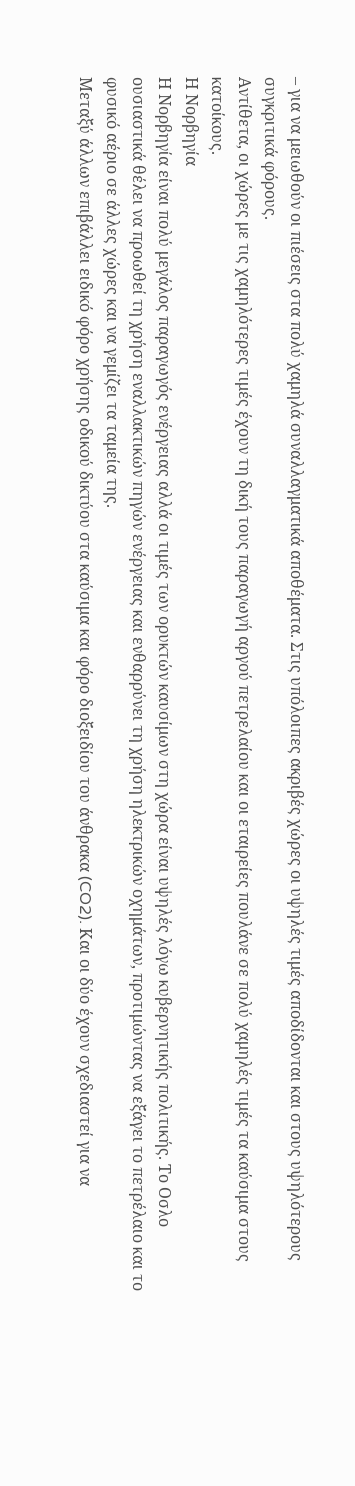– για να μειωθούν οι πιέσεις στα πολύ χαμηλά συναλλαγματικά αποθέματα. Στις υπόλοιπες ακριβές χώρες οι υψηλές τιμές αποδίδονται και στους υψηλότερους συγκριτικά φόρους.
Αντίθετα, οι χώρες με τις χαμηλότερες τιμές έχουν τη δική τους παραγωγή αργού πετρελαίου και οι εταιρείες πουλάνε σε πολύ χαμηλές τιμές τα καύσιμα στους κατοίκους.
Η Νορβηγία
Η Νορβηγία είναι πολύ μεγάλος παραγωγός ενέργειας αλλά οι τιμές των ορυκτών καυσίμων στη χώρα είναι υψηλές λόγω κυβερνητικής πολιτικής. Το Oσλο ουσιαστικά θέλει να προωθεί τη χρήση εναλλακτικών πηγών ενέργειας και ενθαρρύνει τη χρήση ηλεκτρικών οχημάτων, προτιμώντας να εξάγει το πετρέλαιο και το φυσικό αέριο σε άλλες χώρες και να γεμίζει τα ταμεία της.
Μεταξύ άλλων επιβάλλει ειδικό φόρο χρήσης οδικού δικτύου στα καύσιμα και φόρο διοξειδίου του άνθρακα (CO2). Και οι δύο έχουν σχεδιαστεί για να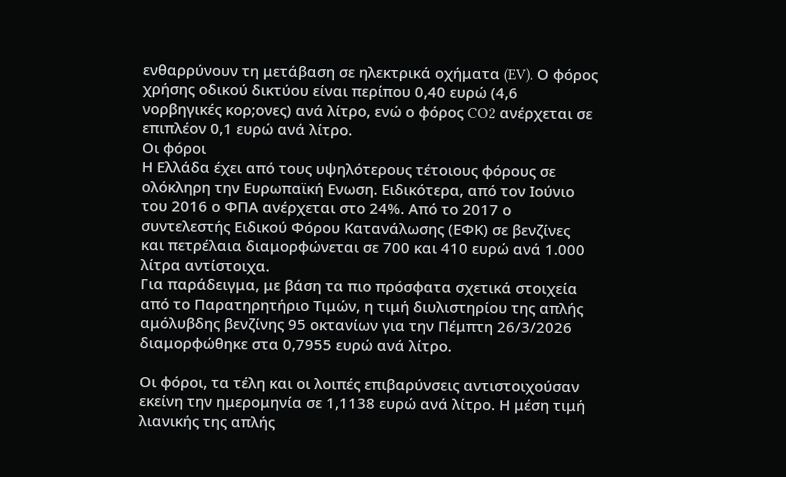ενθαρρύνουν τη μετάβαση σε ηλεκτρικά οχήματα (EV). Ο φόρος χρήσης οδικού δικτύου είναι περίπου 0,40 ευρώ (4,6 νορβηγικές κορ;oνες) ανά λίτρο, ενώ ο φόρος CO2 ανέρχεται σε επιπλέον 0,1 ευρώ ανά λίτρο.
Οι φόροι
Η Ελλάδα έχει από τους υψηλότερους τέτοιους φόρους σε ολόκληρη την Ευρωπαϊκή Eνωση. Ειδικότερα, από τον Ιούνιο του 2016 ο ΦΠΑ ανέρχεται στο 24%. Από το 2017 ο συντελεστής Ειδικού Φόρου Κατανάλωσης (ΕΦΚ) σε βενζίνες και πετρέλαια διαμορφώνεται σε 700 και 410 ευρώ ανά 1.000 λίτρα αντίστοιχα.
Για παράδειγμα, με βάση τα πιο πρόσφατα σχετικά στοιχεία από το Παρατηρητήριο Τιμών, η τιμή διυλιστηρίου της απλής αμόλυβδης βενζίνης 95 οκτανίων για την Πέμπτη 26/3/2026 διαμορφώθηκε στα 0,7955 ευρώ ανά λίτρο.

Οι φόροι, τα τέλη και οι λοιπές επιβαρύνσεις αντιστοιχούσαν εκείνη την ημερομηνία σε 1,1138 ευρώ ανά λίτρο. Η μέση τιμή λιανικής της απλής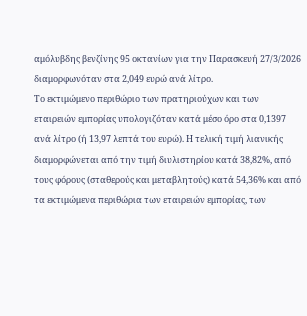αμόλυβδης βενζίνης 95 οκτανίων για την Παρασκευή 27/3/2026 διαμορφωνόταν στα 2,049 ευρώ ανά λίτρο.
Το εκτιμώμενο περιθώριο των πρατηριούχων και των εταιρειών εμπορίας υπολογιζόταν κατά μέσο όρο στα 0,1397 ανά λίτρο (ή 13,97 λεπτά του ευρώ). Η τελική τιμή λιανικής διαμορφώνεται από την τιμή διυλιστηρίου κατά 38,82%, από τους φόρους (σταθερούς και μεταβλητούς) κατά 54,36% και από τα εκτιμώμενα περιθώρια των εταιρειών εμπορίας, των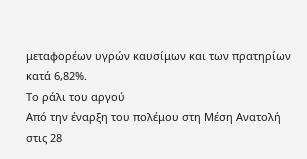μεταφορέων υγρών καυσίμων και των πρατηρίων κατά 6,82%.
Το ράλι του αργού
Από την έναρξη του πολέμου στη Μέση Ανατολή στις 28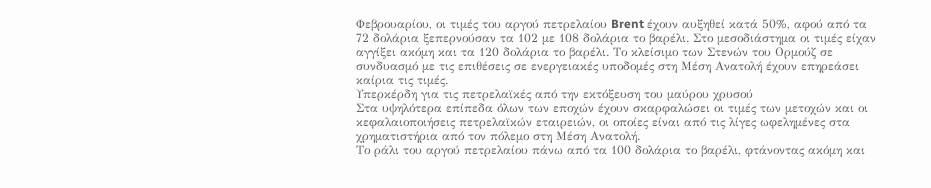Φεβρουαρίου, οι τιμές του αργού πετρελαίου Brent έχουν αυξηθεί κατά 50%, αφού από τα 72 δολάρια ξεπερνούσαν τα 102 με 108 δολάρια το βαρέλι. Στο μεσοδιάστημα οι τιμές είχαν αγγίξει ακόμη και τα 120 δολάρια το βαρέλι. Το κλείσιμο των Στενών του Ορμούζ σε συνδυασμό με τις επιθέσεις σε ενεργειακές υποδομές στη Μέση Ανατολή έχουν επηρεάσει καίρια τις τιμές.
Υπερκέρδη για τις πετρελαϊκές από την εκτόξευση του μαύρου χρυσού
Στα υψηλότερα επίπεδα όλων των εποχών έχουν σκαρφαλώσει οι τιμές των μετοχών και οι κεφαλαιοποιήσεις πετρελαϊκών εταιρειών, οι οποίες είναι από τις λίγες ωφελημένες στα χρηματιστήρια από τον πόλεμο στη Μέση Ανατολή.
Το ράλι του αργού πετρελαίου πάνω από τα 100 δολάρια το βαρέλι, φτάνοντας ακόμη και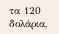τα 120 δολάρια,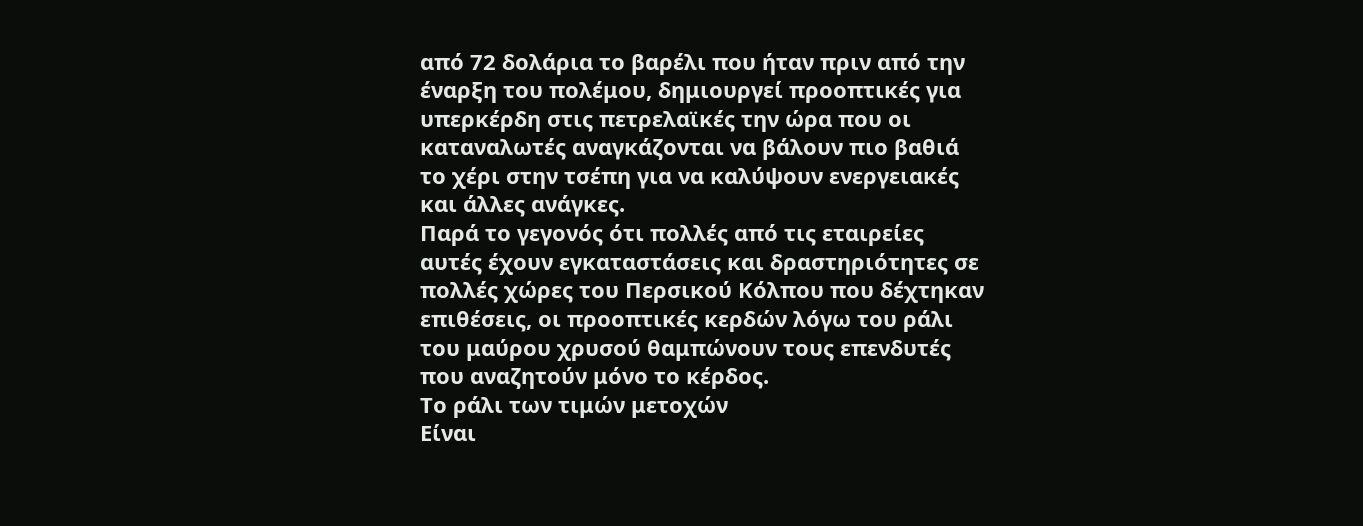από 72 δολάρια το βαρέλι που ήταν πριν από την έναρξη του πολέμου, δημιουργεί προοπτικές για υπερκέρδη στις πετρελαϊκές την ώρα που οι καταναλωτές αναγκάζονται να βάλουν πιο βαθιά το χέρι στην τσέπη για να καλύψουν ενεργειακές και άλλες ανάγκες.
Παρά το γεγονός ότι πολλές από τις εταιρείες αυτές έχουν εγκαταστάσεις και δραστηριότητες σε πολλές χώρες του Περσικού Κόλπου που δέχτηκαν επιθέσεις, οι προοπτικές κερδών λόγω του ράλι του μαύρου χρυσού θαμπώνουν τους επενδυτές που αναζητούν μόνο το κέρδος.
Το ράλι των τιμών μετοχών
Είναι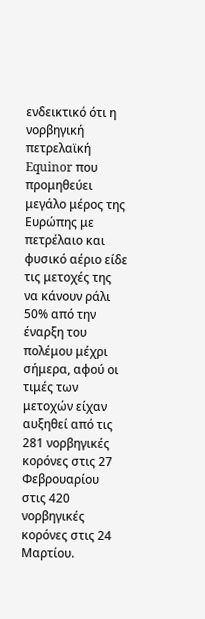ενδεικτικό ότι η νορβηγική πετρελαϊκή Equinor που προμηθεύει μεγάλο μέρος της Ευρώπης με πετρέλαιο και φυσικό αέριο είδε τις μετοχές της να κάνουν ράλι 50% από την έναρξη του πολέμου μέχρι σήμερα, αφού οι τιμές των μετοχών είχαν αυξηθεί από τις 281 νορβηγικές κορόνες στις 27 Φεβρουαρίου στις 420 νορβηγικές κορόνες στις 24 Μαρτίου.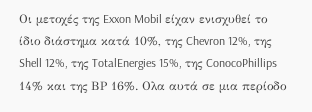Οι μετοχές της Exxon Mobil είχαν ενισχυθεί το ίδιο διάστημα κατά 10%, της Chevron 12%, της Shell 12%, της TotalEnergies 15%, της ConocoPhillips 14% και της ΒΡ 16%. Ολα αυτά σε μια περίοδο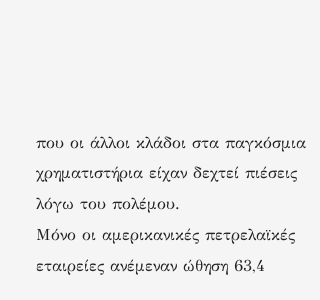που οι άλλοι κλάδοι στα παγκόσμια χρηματιστήρια είχαν δεχτεί πιέσεις λόγω του πολέμου.
Μόνο οι αμερικανικές πετρελαϊκές εταιρείες ανέμεναν ώθηση 63,4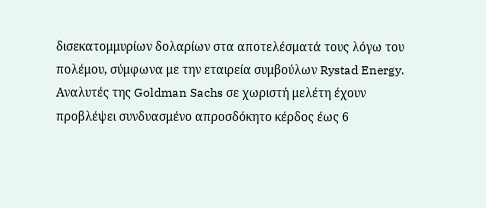δισεκατομμυρίων δολαρίων στα αποτελέσματά τους λόγω του πολέμου, σύμφωνα με την εταιρεία συμβούλων Rystad Energy. Αναλυτές της Goldman Sachs σε χωριστή μελέτη έχουν προβλέψει συνδυασμένο απροσδόκητο κέρδος έως 6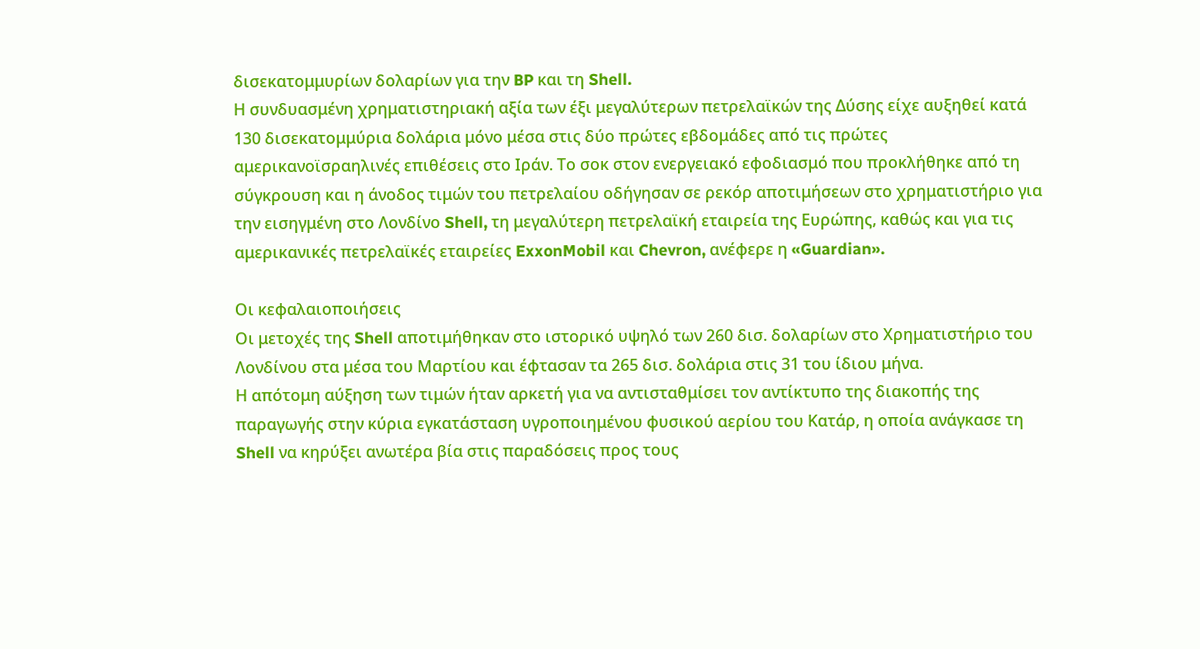δισεκατομμυρίων δολαρίων για την BP και τη Shell.
Η συνδυασμένη χρηματιστηριακή αξία των έξι μεγαλύτερων πετρελαϊκών της Δύσης είχε αυξηθεί κατά 130 δισεκατομμύρια δολάρια μόνο μέσα στις δύο πρώτες εβδομάδες από τις πρώτες αμερικανοϊσραηλινές επιθέσεις στο Ιράν. Το σοκ στον ενεργειακό εφοδιασμό που προκλήθηκε από τη σύγκρουση και η άνοδος τιμών του πετρελαίου οδήγησαν σε ρεκόρ αποτιμήσεων στο χρηματιστήριο για την εισηγμένη στο Λονδίνο Shell, τη μεγαλύτερη πετρελαϊκή εταιρεία της Ευρώπης, καθώς και για τις αμερικανικές πετρελαϊκές εταιρείες ExxonMobil και Chevron, ανέφερε η «Guardian».

Οι κεφαλαιοποιήσεις
Οι μετοχές της Shell αποτιμήθηκαν στο ιστορικό υψηλό των 260 δισ. δολαρίων στο Χρηματιστήριο του Λονδίνου στα μέσα του Μαρτίου και έφτασαν τα 265 δισ. δολάρια στις 31 του ίδιου μήνα.
Η απότομη αύξηση των τιμών ήταν αρκετή για να αντισταθμίσει τον αντίκτυπο της διακοπής της παραγωγής στην κύρια εγκατάσταση υγροποιημένου φυσικού αερίου του Κατάρ, η οποία ανάγκασε τη Shell να κηρύξει ανωτέρα βία στις παραδόσεις προς τους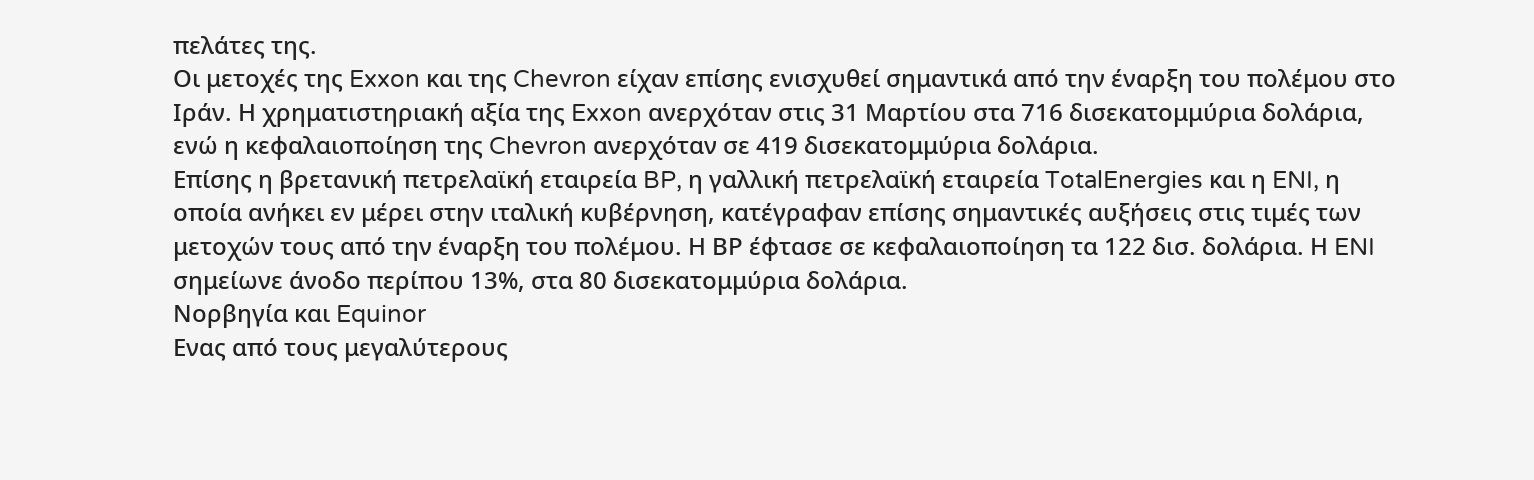πελάτες της.
Οι μετοχές της Exxon και της Chevron είχαν επίσης ενισχυθεί σημαντικά από την έναρξη του πολέμου στο Ιράν. Η χρηματιστηριακή αξία της Exxon ανερχόταν στις 31 Μαρτίου στα 716 δισεκατομμύρια δολάρια, ενώ η κεφαλαιοποίηση της Chevron ανερχόταν σε 419 δισεκατομμύρια δολάρια.
Επίσης η βρετανική πετρελαϊκή εταιρεία BP, η γαλλική πετρελαϊκή εταιρεία TotalEnergies και η ENI, η οποία ανήκει εν μέρει στην ιταλική κυβέρνηση, κατέγραφαν επίσης σημαντικές αυξήσεις στις τιμές των μετοχών τους από την έναρξη του πολέμου. Η ΒΡ έφτασε σε κεφαλαιοποίηση τα 122 δισ. δολάρια. Η ENI σημείωνε άνοδο περίπου 13%, στα 80 δισεκατομμύρια δολάρια.
Νορβηγία και Equinor
Ενας από τους μεγαλύτερους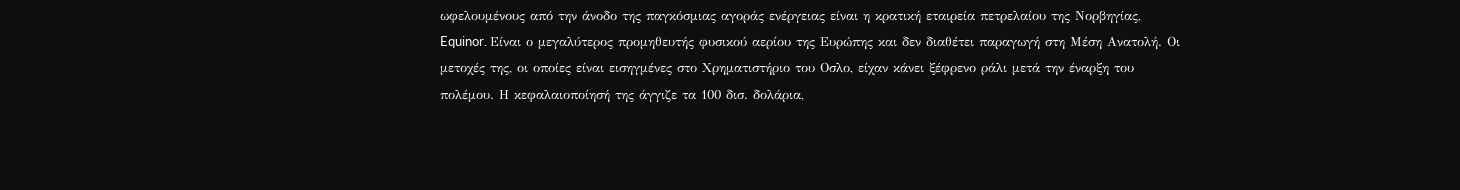ωφελουμένους από την άνοδο της παγκόσμιας αγοράς ενέργειας είναι η κρατική εταιρεία πετρελαίου της Νορβηγίας, Equinor. Είναι ο μεγαλύτερος προμηθευτής φυσικού αερίου της Ευρώπης και δεν διαθέτει παραγωγή στη Μέση Ανατολή. Οι μετοχές της, οι οποίες είναι εισηγμένες στο Χρηματιστήριο του Οσλο, είχαν κάνει ξέφρενο ράλι μετά την έναρξη του πολέμου. Η κεφαλαιοποίησή της άγγιζε τα 100 δισ. δολάρια,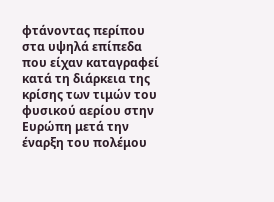φτάνοντας περίπου στα υψηλά επίπεδα που είχαν καταγραφεί κατά τη διάρκεια της κρίσης των τιμών του φυσικού αερίου στην Ευρώπη μετά την έναρξη του πολέμου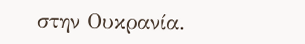στην Ουκρανία.